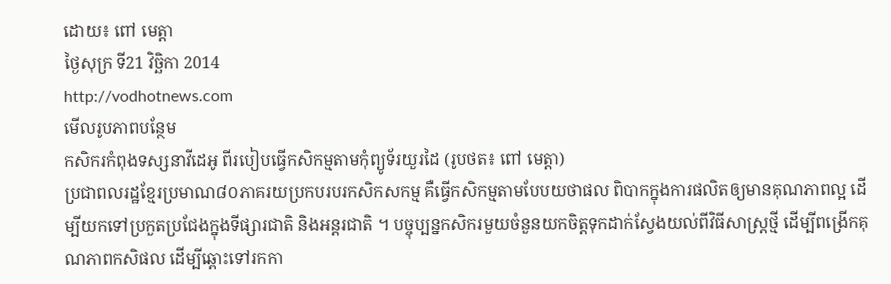ដោយ៖ ពៅ មេត្តា
ថ្ងៃសុក្រ ទី21 វិច្ឆិកា 2014
http://vodhotnews.com
មើលរូបភាពបន្ថែម
កសិករកំពុងទស្សនាវីដេអូ ពីរបៀបធ្វើកសិកម្មតាមកុំព្យូទ័រយួរដៃ (រូបថត៖ ពៅ មេត្តា)
ប្រជាពលរដ្ឋខ្មែរប្រមាណ៨០ភាគរយប្រកបរបរកសិកសកម្ម គឺធ្វើកសិកម្មតាមបែបយថាផល ពិបាកក្នុងការផលិតឲ្យមានគុណភាពល្អ ដើម្បីយកទៅប្រកួតប្រជែងក្នុងទីផ្សារជាតិ និងអន្តរជាតិ ។ បច្ចុប្បន្នកសិករមួយចំនួនយកចិត្តទុកដាក់ស្វែងយល់ពីវិធីសាស្ត្រថ្មី ដើម្បីពង្រើកគុណភាពកសិផល ដើម្បីឆ្ពោះទៅរកកា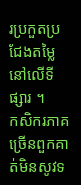រប្រកួតប្រជែងតម្លៃនៅលើទីផ្សារ ។
កសិករភាគច្រើនពួកគាត់មិនសូវទ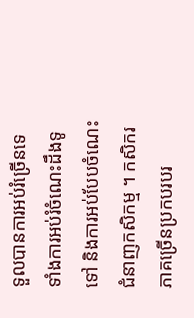ទួលបានការអប់រំច្រើនទេ ទាំងការអប់រំចំណេះដឹងទូទៅ និងការអប់បែបចំណេះជំនាញកសិកម្ម ។ កសិករភាគច្រើនប្រកបរបរ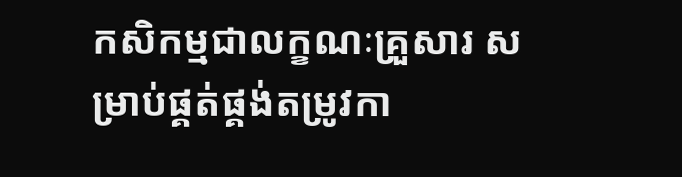កសិកម្មជាលក្ខណៈគ្រួសារ សម្រាប់ផ្គត់ផ្គង់តម្រូវកា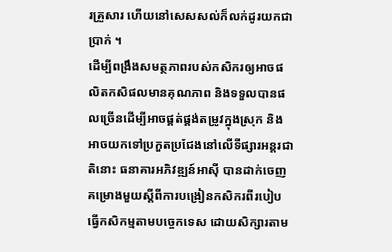រគ្រួសារ ហើយនៅសេសសល់ក៏លក់ដូរយកជាប្រាក់ ។
ដើម្បីពង្រឹងសមត្ថភាពរបស់កសិករឲ្យអាចផលិតកសិផលមានគុណភាព និងទទួលបានផលច្រើនដើម្បីអាចផ្គត់ផ្គង់តម្រូវក្នុងស្រុក និងអាចយកទៅប្រកួតប្រជែងនៅលើទីផ្សារអន្តរជាតិនោះ ធនាគារអភិវឌ្ឍន៍អាស៊ី បានដាក់ចេញគម្រោងមួយស្តីពីការបង្រៀនកសិករពីរបៀបធ្វើកសិកម្មតាមបច្ចេកទេស ដោយសិក្សារតាម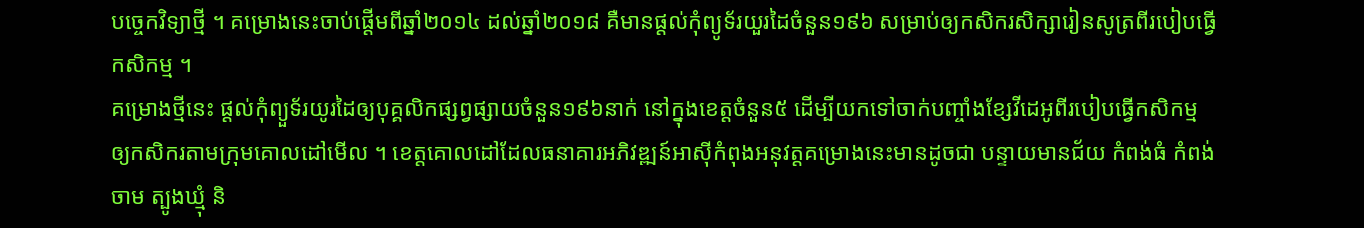បច្ចេកវិទ្យាថ្មី ។ គម្រោងនេះចាប់ផ្តើមពីឆ្នាំ២០១៤ ដល់ឆ្នាំ២០១៨ គឺមានផ្តល់កុំព្យូទ័រយួរដៃចំនួន១៩៦ សម្រាប់ឲ្យកសិករសិក្សារៀនសូត្រពីរបៀបធ្វើកសិកម្ម ។
គម្រោងថ្មីនេះ ផ្តល់កុំព្យួទ័រយូរដៃឲ្យបុគ្គលិកផ្សព្វផ្សាយចំនួន១៩៦នាក់ នៅក្នុងខេត្តចំនួន៥ ដើម្បីយកទៅចាក់បញ្ចាំងខ្សែវីដេអូពីរបៀបធ្វើកសិកម្ម ឲ្យកសិករតាមក្រុមគោលដៅមើល ។ ខេត្តគោលដៅដែលធនាគារអភិវឌ្ឍន៍អាស៊ីកំពុងអនុវត្តគម្រោងនេះមានដូចជា បន្ទាយមានជ័យ កំពង់ធំ កំពង់ចាម ត្បូងឃ្មុំ និ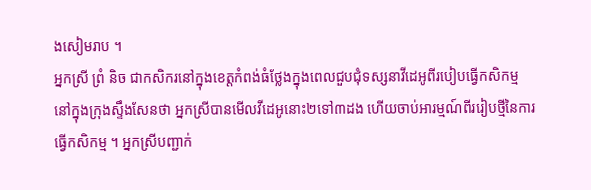ងសៀមរាប ។
អ្នកស្រី ព្រំ និច ជាកសិករនៅក្នុងខេត្តកំពង់ធំថ្លែងក្នុងពេលជួបជុំទស្សនាវីដេអូពីរបៀបធ្វើកសិកម្ម នៅក្នុងក្រុងស្ទឹងសែនថា អ្នកស្រីបានមើលវីដេអូនោះ២ទៅ៣ដង ហើយចាប់អារម្មណ៍ពីររៀបថ្មីនៃការធ្វើកសិកម្ម ។ អ្នកស្រីបញ្ជាក់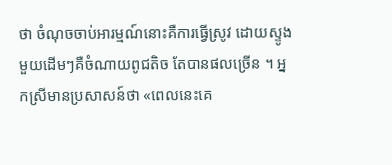ថា ចំណុចចាប់អារម្មណ៍នោះគឺការធ្វើស្រូវ ដោយស្ទូងមួយដើមៗគឺចំណាយពូជតិច តែបានផលច្រើន ។ អ្នកស្រីមានប្រសាសន៍ថា «ពេលនេះគេ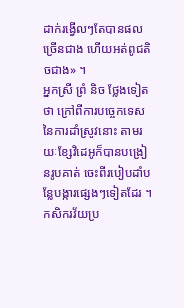ដាក់រង្វើលៗតែបានផលច្រើនជាង ហើយអត់ពូជតិចជាង» ។
អ្នកស្រី ព្រំ និច ថ្លែងទៀតថា ក្រៅពីការបច្ចេកទេសនៃការដាំស្រូវនោះ តាមរយៈខ្សែវិដេអូក៏បានបង្រៀនរូបគាត់ ចេះពីរបៀបដាំបន្លែបង្ការផ្សេងៗទៀតដែរ ។
កសិករវ័យប្រ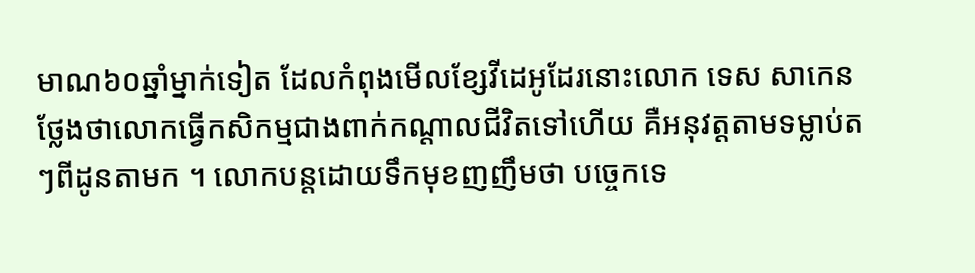មាណ៦០ឆ្នាំម្នាក់ទៀត ដែលកំពុងមើលខ្សែវីដេអូដែរនោះលោក ទេស សាកេន ថ្លែងថាលោកធ្វើកសិកម្មជាងពាក់កណ្តាលជីវិតទៅហើយ គឺអនុវត្តតាមទម្លាប់តៗពីដូនតាមក ។ លោកបន្តដោយទឹកមុខញញឹមថា បច្ចេកទេ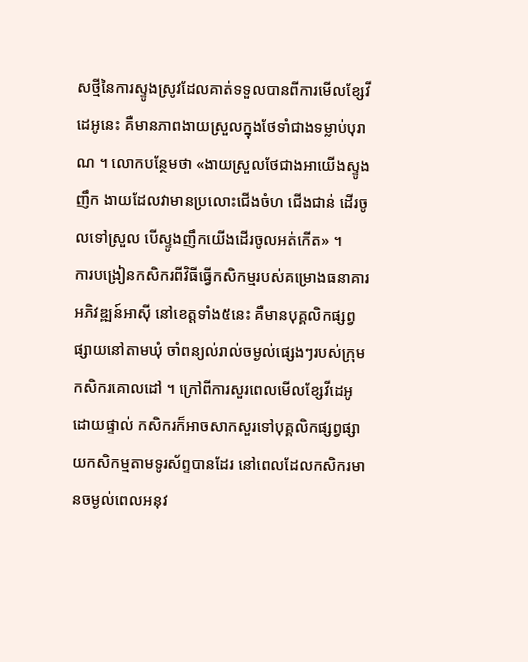សថ្មីនៃការស្ទូងស្រូវដែលគាត់ទទួលបានពីការមើលខ្សែវីដេអូនេះ គឺមានភាពងាយស្រួលក្នុងថែទាំជាងទម្លាប់បុរាណ ។ លោកបន្ថែមថា «ងាយស្រួលថែជាងអាយើងស្ទូងញឹក ងាយដែលវាមានប្រលោះជើងចំហ ជើងជាន់ ដើរចូលទៅស្រួល បើស្ទូងញឹកយើងដើរចូលអត់កើត» ។
ការបង្រៀនកសិករពីវិធីធ្វើកសិកម្មរបស់គម្រោងធនាគារអភិវឌ្ឍន៍អាស៊ី នៅខេត្តទាំង៥នេះ គឺមានបុគ្គលិកផ្សព្វផ្សាយនៅតាមឃុំ ចាំពន្យល់រាល់ចម្ងល់ផ្សេងៗរបស់ក្រុមកសិករគោលដៅ ។ ក្រៅពីការសួរពេលមើលខ្សែវីដេអូដោយផ្ទាល់ កសិករក៏អាចសាកសួរទៅបុគ្គលិកផ្សព្វផ្សាយកសិកម្មតាមទូរស័ព្ទបានដែរ នៅពេលដែលកសិករមានចម្ងល់ពេលអនុវ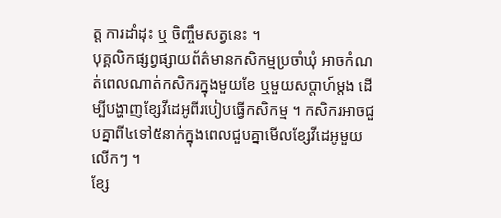ត្ត ការដាំដុះ ឬ ចិញ្ចឹមសត្វនេះ ។
បុគ្គលិកផ្សព្វផ្សាយព័ត៌មានកសិកម្មប្រចាំឃុំ អាចកំណត់ពេលណាត់កសិករក្នុងមួយខែ ឬមួយសប្តាហ៍ម្តង ដើម្បីបង្ហាញខ្សែវីដេអូពីរបៀបធ្វើកសិកម្ម ។ កសិករអាចជួបគ្នាពី៤ទៅ៥នាក់ក្នុងពេលជួបគ្នាមើលខ្សែវីដេអូមួយលើកៗ ។
ខ្សែ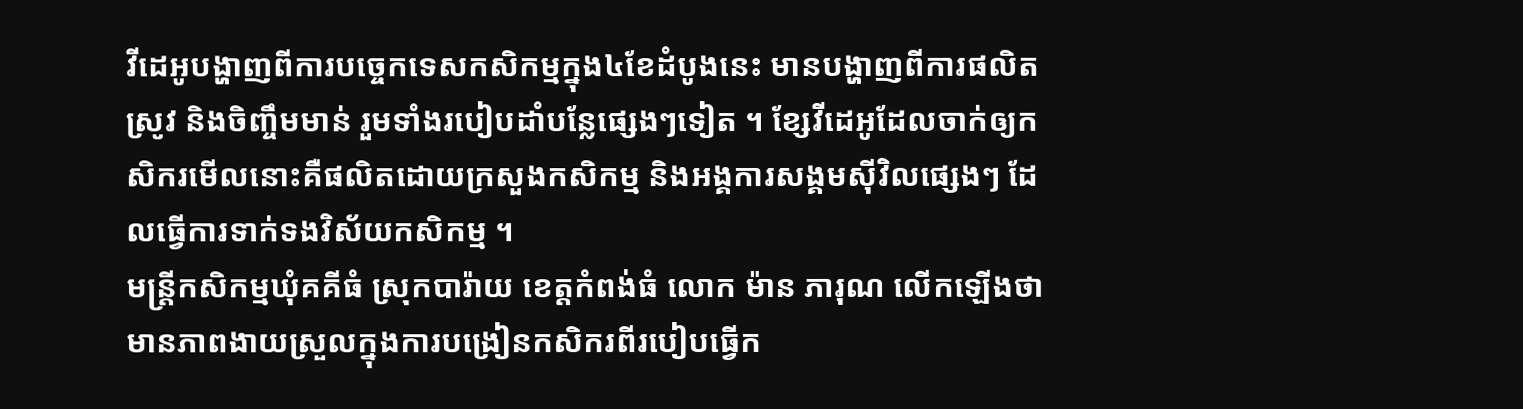វីដេអូបង្ហាញពីការបច្ចេកទេសកសិកម្មក្នុង៤ខែដំបូងនេះ មានបង្ហាញពីការផលិតស្រូវ និងចិញ្ចឹមមាន់ រួមទាំងរបៀបដាំបន្លែផ្សេងៗទៀត ។ ខ្សែវីដេអូដែលចាក់ឲ្យកសិករមើលនោះគឺផលិតដោយក្រសួងកសិកម្ម និងអង្គការសង្គមស៊ីវិលផ្សេងៗ ដែលធ្វើការទាក់ទងវិស័យកសិកម្ម ។
មន្ត្រីកសិកម្មឃុំគគីធំ ស្រុកបារ៉ាយ ខេត្តកំពង់ធំ លោក ម៉ាន ភារុណ លើកឡើងថា មានភាពងាយស្រួលក្នុងការបង្រៀនកសិករពីរបៀបធ្វើក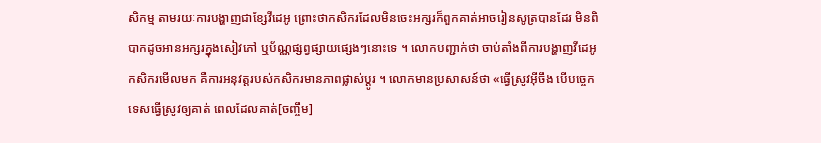សិកម្ម តាមរយៈការបង្ហាញជាខ្សែវីដេអូ ព្រោះថាកសិករដែលមិនចេះអក្សរក៏ពួកគាត់អាចរៀនសូត្របានដែរ មិនពិបាកដូចអានអក្សរក្នុងសៀវភៅ ឬប័ណ្ណផ្សព្វផ្សាយផ្សេងៗនោះទេ ។ លោកបញ្ជាក់ថា ចាប់តាំងពីការបង្ហាញវីដេអូកសិករមើលមក គឺការអនុវត្តរបស់កសិករមានភាពផ្លាស់ប្តូរ ។ លោកមានប្រសាសន៍ថា «ធ្វើស្រូវអ៊ីចឹង បើបច្ចេកទេសធ្វើស្រូវឲ្យគាត់ ពេលដែលគាត់[ចញ្ចឹម]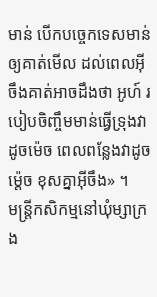មាន់ បើកបច្ចេកទេសមាន់ឲ្យគាត់មើល ដល់ពេលអ៊ីចឹងគាត់អាចដឹងថា អូហ៍ របៀបចិញ្ចឹមមាន់ធ្វើទ្រុងវាដូចម៉េច ពេលពន្លែងវាដូចម្ត៉េច ខុសគ្នាអ៊ីចឹង» ។
មន្ត្រីកសិកម្មនៅឃុំម្សាក្រង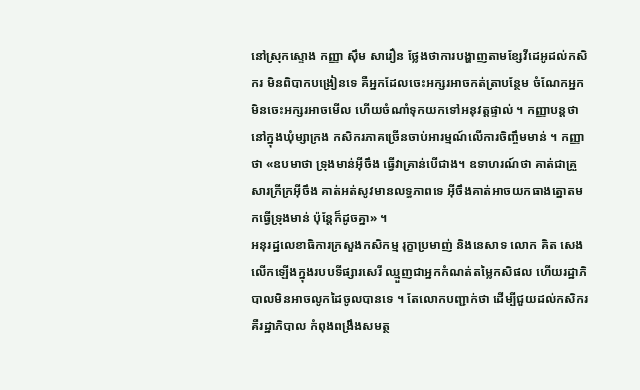នៅស្រុកស្ទោង កញ្ញា ស៊ឹម សារឿន ថ្លែងថាការបង្ហាញតាមខ្សែវីដេអូដល់កសិករ មិនពិបាកបង្រៀនទេ គឺអ្នកដែលចេះអក្សរអាចកត់ត្រាបន្ថែម ចំណែកអ្នកមិនចេះអក្សរអាចមើល ហើយចំណាំទុកយកទៅអនុវត្តផ្ទាល់ ។ កញ្ញាបន្តថា នៅក្នុងឃុំម្សាក្រង កសិករភាគច្រើនចាប់អារម្មណ៍លើការចិញ្ចឹមមាន់ ។ កញ្ញាថា «ឧបមាថា ទ្រុងមាន់អ៊ីចឹង ធ្វើវាគ្រាន់បើជាង។ ឧទាហរណ៍ថា គាត់ជាគ្រួសារក្រីក្រអ៊ីចឹង គាត់អត់សូវមានលទ្ធភាពទេ អ៊ីចឹងគាត់អាចយកធាងត្នោតមកធ្វើទ្រុងមាន់ ប៉ុន្តែក៏ដូចគ្នា» ។
អនុរដ្ឋលេខាធិការក្រសួងកសិកម្ម រុក្ខាប្រមាញ់ និងនេសាទ លោក គិត សេង លើកឡើងក្នុងរបបទីផ្សារសេរី ឈ្មួញជាអ្នកកំណត់តម្លៃកសិផល ហើយរដ្ឋាភិបាលមិនអាចលូកដៃចូលបានទេ ។ តែលោកបញ្ជាក់ថា ដើម្បីជួយដល់កសិករគឺរដ្ឋាភិបាល កំពុងពង្រឹងសមត្ថ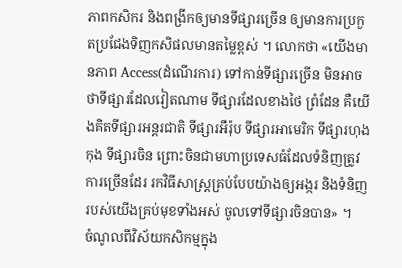ភាពកសិករ និងពង្រីកឲ្យមានទីផ្សារច្រើន ឲ្យមានការប្រកួតប្រជែងទិញកសិផលមានតម្លៃខ្ពស់ ។ លោកថា «យើងមានភាព Access(ដំណើរការ) ទៅកាន់ទីផ្សារច្រើន មិនអាចថាទីផ្សារដែលវៀតណាម ទីផ្សារដែលខាងថៃ ព្រំដែន គឺយើងគិតទីផ្សារអន្តរជាតិ ទីផ្សារអឺរ៉ុប ទីផ្សារអាមេរិក ទីផ្សារហុងកុង ទីផ្សារចិន ព្រោះចិនជាមហាប្រទេសធំដែលទំនិញត្រូវការច្រើនដែរ រកវិធីសាស្ត្រគ្រប់បែបយ៉ាងឲ្យអង្ករ និងទំនិញរបស់យើងគ្រប់មុខទាំងអស់ ចូលទៅទីផ្សារចិនបាន» ។
ចំណូលពីវិស័យកសិកម្មក្នុង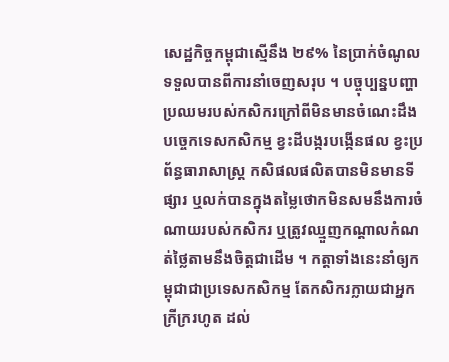សេដ្ឋកិច្ចកម្ពុជាស្មើនឹង ២៩% នៃប្រាក់ចំណូលទទួលបានពីការនាំចេញសរុប ។ បច្ចុប្បន្នបញ្ហាប្រឈមរបស់កសិករក្រៅពីមិនមានចំណេះដឹងបច្ចេកទេសកសិកម្ម ខ្វះដីបង្ករបង្កើនផល ខ្វះប្រព័ន្ធធារាសាស្ត្រ កសិផលផលិតបានមិនមានទីផ្សារ ឬលក់បានក្នុងតម្លៃថោកមិនសមនឹងការចំណាយរបស់កសិករ ឬត្រូវឈ្មួញកណ្តាលកំណត់ថ្លៃតាមនឹងចិត្តជាដើម ។ កត្តាទាំងនេះនាំឲ្យកម្ពុជាជាប្រទេសកសិកម្ម តែកសិករក្លាយជាអ្នកក្រីក្ររហូត ដល់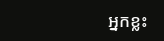អ្នកខ្លះ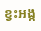ខ្វះអង្ក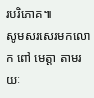របរិភោគ៕
សូមសរសេរមកលោក ពៅ មេត្តា តាមរយៈ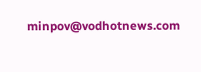minpov@vodhotnews.com